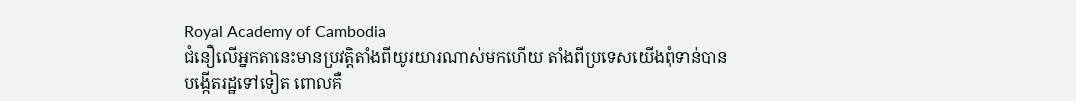Royal Academy of Cambodia
ជំនឿលើអ្នកតានេះមានប្រវត្តិតាំងពីយូរយារណាស់មកហើយ តាំងពីប្រទេសយើងពុំទាន់បាន បង្កើតរដ្ឋទៅទៀត ពោលគឺ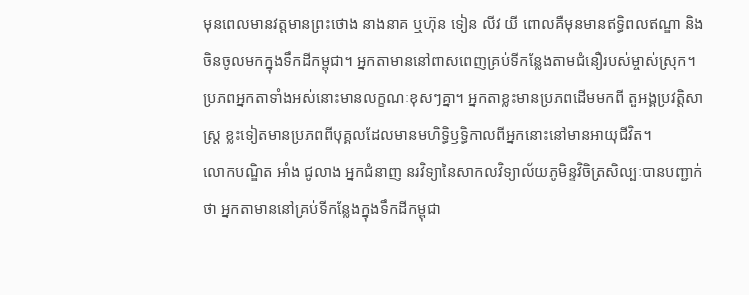មុនពេលមានវត្តមានព្រះថោង នាងនាគ ឬហ៊ុន ទៀន លីវ យី ពោលគឺមុនមានឥទ្ធិពលឥណ្ឌា និងចិនចូលមកក្នុងទឹកដីកម្ពុជា។ អ្នកតាមាននៅពាសពេញគ្រប់ទីកន្លែងតាមជំនឿរបស់ម្ចាស់ស្រុក។ ប្រភពអ្នកតាទាំងអស់នោះមានលក្ខណៈខុសៗគ្នា។ អ្នកតាខ្លះមានប្រភពដើមមកពី តួអង្គប្រវត្តិសាស្ត្រ ខ្លះទៀតមានប្រភពពីបុគ្គលដែលមានមហិទ្ធិឫទ្ធិកាលពីអ្នកនោះនៅមានអាយុជីវិត។
លោកបណ្ឌិត អាំង ជូលាង អ្នកជំនាញ នរវិទ្យានៃសាកលវិទ្យាល័យភូមិន្ទវិចិត្រសិល្បៈបានបញ្ជាក់ថា អ្នកតាមាននៅគ្រប់ទីកន្លែងក្នុងទឹកដីកម្ពុជា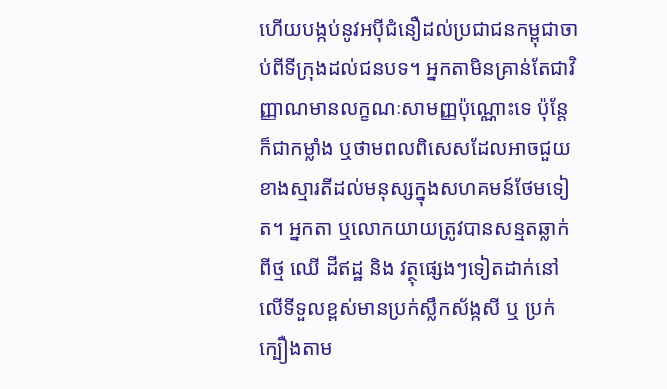ហើយបង្កប់នូវអប៉ីជំនឿដល់ប្រជាជនកម្ពុជាចាប់ពីទីក្រុងដល់ជនបទ។ អ្នកតាមិនគ្រាន់តែជាវិញ្ញាណមានលក្ខណៈសាមញ្ញប៉ុណ្ណោះទេ ប៉ុន្តែក៏ជាកម្លាំង ឬថាមពលពិសេសដែលអាចជួយខាងស្មារតីដល់មនុស្សក្នុងសហគមន៍ថែមទៀត។ អ្នកតា ឬលោកយាយត្រូវបានសន្មតឆ្លាក់ពីថ្ម ឈើ ដីឥដ្ឋ និង វត្ថុផ្សេងៗទៀតដាក់នៅលើទីទួលខ្ពស់មានប្រក់ស្លឹកស័ង្កសី ឬ ប្រក់ក្បឿងតាម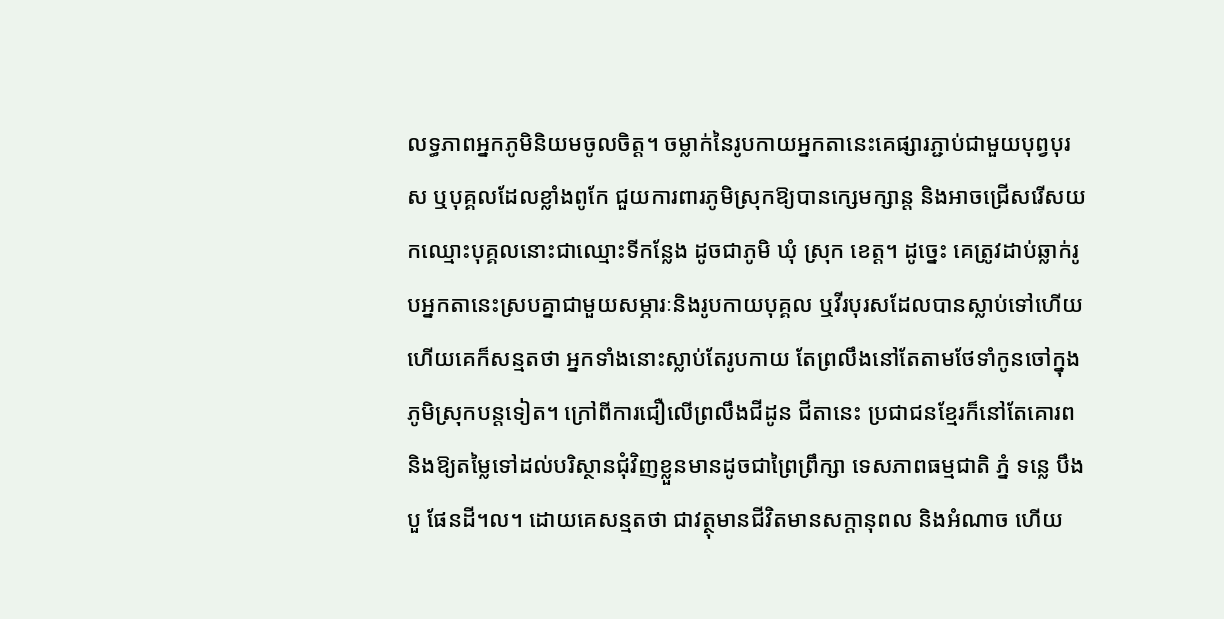លទ្ធភាពអ្នកភូមិនិយមចូលចិត្ត។ ចម្លាក់នៃរូបកាយអ្នកតានេះគេផ្សារភ្ជាប់ជាមួយបុព្វបុរស ឬបុគ្គលដែលខ្លាំងពូកែ ជួយការពារភូមិស្រុកឱ្យបានក្សេមក្សាន្ត និងអាចជ្រើសរើសយកឈ្មោះបុគ្គលនោះជាឈ្មោះទីកន្លែង ដូចជាភូមិ ឃុំ ស្រុក ខេត្ត។ ដូច្នេះ គេត្រូវដាប់ឆ្លាក់រូបអ្នកតានេះស្របគ្នាជាមួយសម្ភារៈនិងរូបកាយបុគ្គល ឬវីរបុរសដែលបានស្លាប់ទៅហើយ ហើយគេក៏សន្មតថា អ្នកទាំងនោះស្លាប់តែរូបកាយ តែព្រលឹងនៅតែតាមថែទាំកូនចៅក្នុងភូមិស្រុកបន្តទៀត។ ក្រៅពីការជឿលើព្រលឹងជីដូន ជីតានេះ ប្រជាជនខ្មែរក៏នៅតែគោរព និងឱ្យតម្លៃទៅដល់បរិស្ថានជុំវិញខ្លួនមានដូចជាព្រៃព្រឹក្សា ទេសភាពធម្មជាតិ ភ្នំ ទន្លេ បឹងបួ ផែនដី។ល។ ដោយគេសន្មតថា ជាវត្ថុមានជីវិតមានសក្តានុពល និងអំណាច ហើយ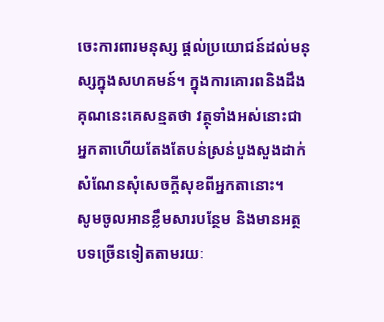ចេះការពារមនុស្ស ផ្តល់ប្រយោជន៍ដល់មនុស្សក្នុងសហគមន៍។ ក្នុងការគោរពនិងដឹងគុណនេះគេសន្មតថា វត្ថុទាំងអស់នោះជាអ្នកតាហើយតែងតែបន់ស្រន់បួងសួងដាក់សំណែនសុំសេចក្តីសុខពីអ្នកតានោះ។
សូមចូលអានខ្លឹមសារបន្ថែម និងមានអត្ថបទច្រើនទៀតតាមរយៈ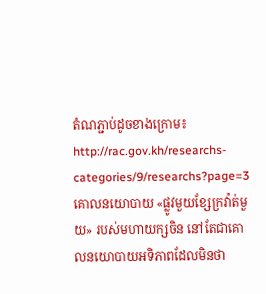តំណភ្ជាប់ដូចខាងក្រោម៖
http://rac.gov.kh/researchs-categories/9/researchs?page=3
គោលនយោបាយ «ផ្លូវមួយខ្សែក្រវ៉ាត់មួយ» របស់មហាយក្សចិន នៅតែជាគោលនយោបាយអទិភាពដែលមិនថា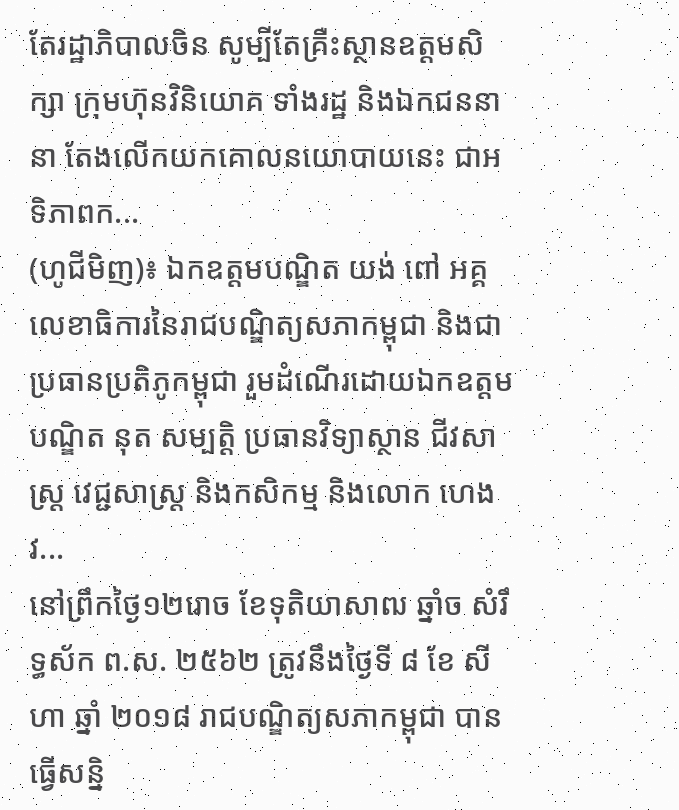តែរដ្ឋាភិបាលចិន សូម្បីតែគ្រឺះស្ថានឧត្តមសិក្សា ក្រុមហ៊ុនវិនិយោគ ទាំងរដ្ឋ និងឯកជននានា តែងលើកយកគោលនយោបាយនេះ ជាអទិភាពក...
(ហូជីមិញ)៖ ឯកឧត្តមបណ្ឌិត យង់ ពៅ អគ្គលេខាធិការនៃរាជបណ្ឌិត្យសភាកម្ពុជា និងជាប្រធានប្រតិភូកម្ពុជា រួមដំណើរដោយឯកឧត្តមបណ្ឌិត នុត សម្បត្តិ ប្រធានវិទ្យាស្ថាន ជីវសាស្រ្ត វេជ្ជសាស្ត្រ និងកសិកម្ម និងលោក ហេង វ...
នៅព្រឹកថ្ងៃ១២រោច ខែទុតិយាសាឍ ឆ្នាំច សំរឹទ្ធស័ក ព.ស. ២៥៦២ ត្រូវនឹងថ្ងៃទី ៨ ខែ សីហា ឆ្នាំ ២០១៨ រាជបណ្ឌិត្យសភាកម្ពុជា បានធ្វើសន្និ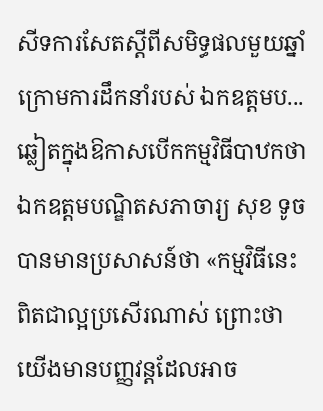សីទការសែតស្តីពីសមិទ្ធផលមួយឆ្នាំ ក្រោមការដឹកនាំរបស់ ឯកឧត្តមប...
ឆ្លៀតក្នុងឱកាសបើកកម្មវិធីបាឋកថា ឯកឧត្តមបណ្ឌិតសភាចារ្យ សុខ ទូច បានមានប្រសាសន៍ថា «កម្មវិធីនេះពិតជាល្អប្រសើរណាស់ ព្រោះថាយើងមានបញ្ញវន្តដែលអាច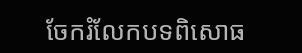ចែករំលែកបទពិសោធ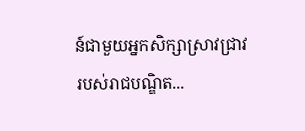ន៍ជាមួយអ្នកសិក្សាស្រាវជ្រាវរបស់រាជបណ្ឌិត...